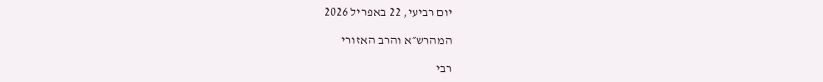יום רביעי, 22 באפריל 2026

המהרש״א והרב האזורי

רבי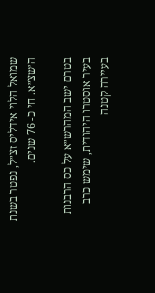שמואל הלוי אידליס זצ״ל, נפטר בשנת ה׳שצ״א. חי כ- 76 שנים.

בטרם ישב המהרש״א על כס הרבנות בעיר אוסטרו היהודית, שימש כרב בעיירה קטנה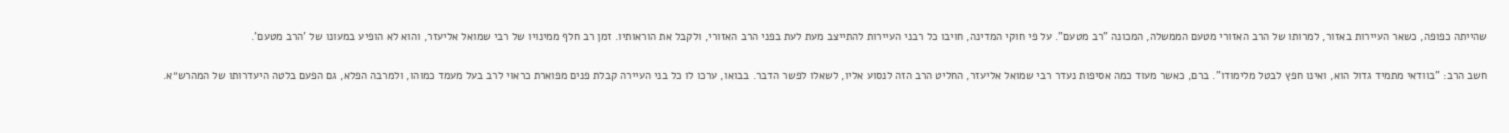שהייתה כפופה, כשאר העיירות באזור, למרותו של הרב האזורי מטעם הממשלה, המכונה "רב מטעם". על פי חוקי המדינה, חויבו כל רבני העיירות להתייצב מעת לעת בפני הרב האזורי, ולקבל את הוראותיו. זמן רב חלף ממינויו של רבי שמואל אליעזר, והוא לא הופיע במעונו של 'הרב מטעם'.

חשב הרב: "בוודאי מתמיד גדול הוא, ואינו חפץ לבטל מלימודו". ברם, כאשר מעוד כמה אסיפות נעדר רבי שמואל אליעזר, החליט הרב הזה לנסוע אליו, לשאלו לפשר הדבר. בבואו, ערכו לו כל בני העיירה קבלת פנים מפוארת כראוי לרב בעל מעמד כמוהו, ולמרבה הפלא, גם הפעם בלטה היעדרותו של המהרש״א.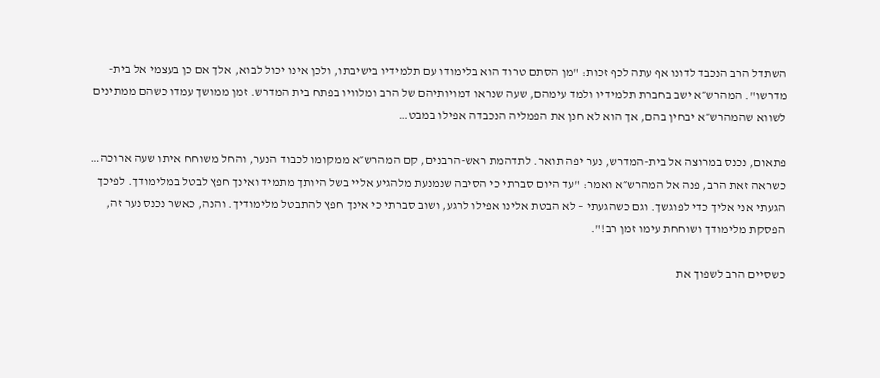השתדל הרב הנכבד לדונו אף עתה לכף זכות: "מן הסתם טרוד הוא בלימודו עם תלמידיו בישיבתו, ולכן אינו יכול לבוא, אלך אם כן בעצמי אל בית-מדרשו". המהרש״א ישב בחברת תלמידיו ולמד עימהם, שעה שנראו דמויותיהם של הרב ומלוויו בפתח בית המדרש. זמן ממושך עמדו כשהם ממתינים לשווא שהמהרש״א יבחין בהם, אך הוא לא חנן את הפמליה הנכבדה אפילו במבט…

פתאום, נכנס במרוצה אל בית-המדרש, נער יפה תואר. לתדהמת ראש-הרבנים, קם המהרש״א ממקומו לכבוד הנער, והחל משוחח איתו שעה ארוכה… כשראה זאת הרב, פנה אל המהרש״א ואמר: "עד היום סברתי כי הסיבה שנמנעת מלהגיע אליי בשל היותך מתמיד ואינך חפץ לבטל במלימודך. לפיכך הגעתי אני אליך כדי לפוגשך. וגם כשהגעתי – לא הבטת אלינו אפילו לרגע, ושוב סברתי כי אינך חפץ להתבטל מלימודיך. והנה, כאשר נכנס נער זה, הפסקת מלימודך ושוחחת עימו זמן רב!".

כשסיים הרב לשפוך את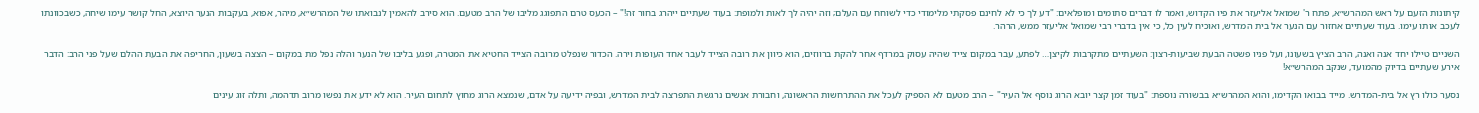קיתונות הזעם על ראש המהרש״א, פתח ר' שמואל אליעזר את פיו הקדוש, ואמר לו דברים סתומים ומופלאים: "דע לך כי לא לחינם פסקתי מלימודי כדי לשוחח עם העלם; וזה יהיה לך לאות ולמופת: בעוד שעתיים ייהרג בחור זה!" – הכעס טרם התפוגג מליבו של הרב מטעם. הוא סירב להאמין לנבואתו של המהרש״א, מיהר, אפוא, בעקבות הנער היוצא, החל קושר עימו שיחה, כשבכוונתו לעכב אותו עימו. בעוד שעתיים אחזור עם הנער אל בית המדרש, ואוכיח לעין כל, כי אין בדברי רבי שמואל אליעזר ממש, הרהר.

השניים טיילו יחד אנה ואנה, הרב הציץ בשעונו, ועל פניו פשטה הבעת שביעות-רצון: השעתיים מתקרבות לקיצן… לפתע, עבר במקום צייד שהיה עסוק במרדף אחר להקת ברווזים, הוא כיוון את רובה הצייד לעבר אחד העופות וירה. הכדור שנפלט מרובה הצייד החטיא את המטרה, ופגע בליבו של הנער והלה נפל מת במקום – הצצה בשעון, החריפה את הבעת ההלם שעל פני הרב: הדבר אירע שעתיים בדיוק מהמועד, שנקב המהרש״א!

נסער כולו רץ אל בית-המדרש. מייד בבואו הקדימו, והוא המהרש״א בבשורה נוספת: "בעוד זמן קצר יובא הרוג נוסף אל העיר" – הרב מטעם לא הספיק לעכל את ההתרחשות הראשונה, וחבורת אנשים נרגשת התפרצה לבית המדרש, ובפיה ידיעה על אדם, שנמצא הרוג מחוץ לתחום העיר. הוא לא ידע את נפשו מרוב תדהמה, ותלה זוג עינים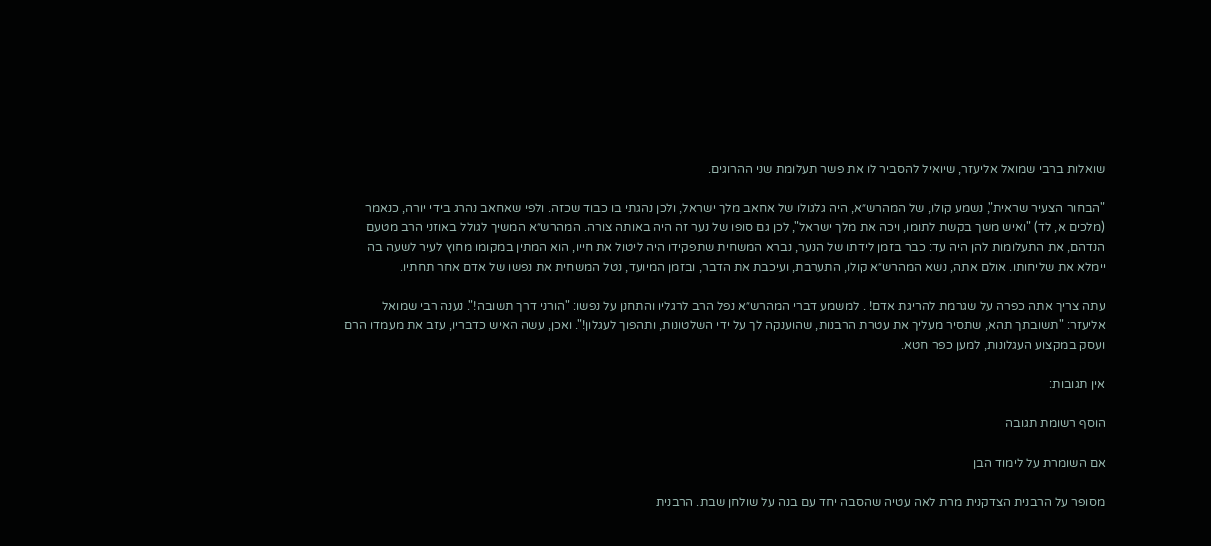שואלות ברבי שמואל אליעזר, שיואיל להסביר לו את פשר תעלומת שני ההרוגים.

"הבחור הצעיר שראית", נשמע קולו, של המהרש״א, היה גלגולו של אחאב מלך ישראל, ולכן נהגתי בו כבוד שכזה. ולפי שאחאב נהרג בידי יורה, כנאמר (מלכים א, לד) "ואיש משך בקשת לתומו, ויכה את מלך ישראל", לכן גם סופו של נער זה היה באותה צורה. המהרש״א המשיך לגולל באוזני הרב מטעם הנדהם, את התעלומות להן היה עד: כבר בזמן לידתו של הנער, נברא המשחית שתפקידו היה ליטול את חייו, הוא המתין במקומו מחוץ לעיר לשעה בה יימלא את שליחותו. אולם אתה, נשא המהרש״א קולו, התערבת, ועיכבת את הדבר, ובזמן המיועד, נטל המשחית את נפשו של אדם אחר תחתיו.

עתה צריך אתה כפרה על שגרמת להריגת אדם! . למשמע דברי המהרש״א נפל הרב לרגליו והתחנן על נפשו: "הורני דרך תשובה!". נענה רבי שמואל אליעזר: "תשובתך תהא, שתסיר מעליך את עטרת הרבנות, שהוענקה לך על ידי השלטונות, ותהפוך לעגלון!". ואכן, עשה האיש כדבריו, עזב את מעמדו הרם ועסק במקצוע העגלונות, למען כפר חטא.

אין תגובות:

הוסף רשומת תגובה

אם השומרת על לימוד הבן

מסופר על הרבנית הצדקנית מרת לאה עטיה שהסבה יחד עם בנה על שולחן שבת. הרבנית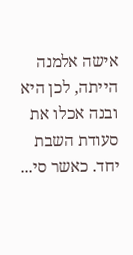אישה אלמנה הייתה, לכן היא ובנה אכלו את סעודת השבת יחד. כאשר סי...